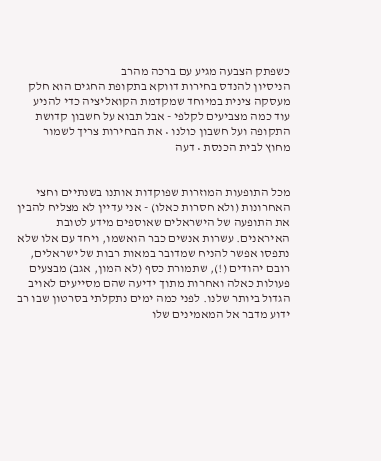כשפתק הצבעה מגיע עם ברכה מהרב
הניסיון להנדס בחירות דווקא בתקופת החגים הוא חלק מעסקה צינית במיוחד שמקדמת הקואליציה כדי להניע עוד כמה מצביעים לקלפי - אבל תבוא על חשבון קדושת התקופה ועל חשבון כולנו • את הבחירות צריך לשמור מחוץ לבית הכנסת • דעה


מכל התופעות המוזרות שפוקדות אותנו בשנתיים וחצי האחרונות (ולא חסרות כאלו) - אני עדיין לא מצליח להבין את התופעה של הישראלים שאוספים מידע לטובת האיראנים. עשרות אנשים כבר הואשמו, ויחד עם אלו שלא נתפסו אפשר להניח שמדובר במאות רבות של ישראלים, רובם יהודים (!), שתמורת כסף (לא המון, אגב) מבצעים פעולות כאלה ואחרות מתוך ידיעה שהם מסייעים לאויב הגדול ביותר שלנו. לפני כמה ימים נתקלתי בסרטון שבו רב ידוע מדבר אל המאמינים שלו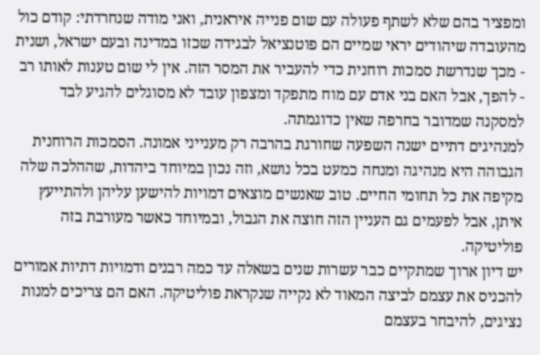ומפציר בהם שלא לשתף פעולה עם שום פנייה איראנית, ואני מודה שנחרדתי: קודם כול מהעובדה שיהודים יראי שמיים הם פוטנציאל לבגידה שכזו במדינה ובעם ישראל, ושנית - מכך שנדרשת סמכות רוחנית כדי להעביר את המסר הזה. אין לי שום טענות לאותו רב - להפך, אבל האם בני אדם עם מוח מתפקד ומצפון עובד לא מסוגלים להגיע לבד למסקנה שמדובר בחרפה שאין כדוגמתה.
למנהיגים דתיים ישנה השפעה שחורגת בהרבה רק מענייני אמונה. הסמכות הרוחנית הגבוהה היא מנהיגה ומנחה כמעט בכל נושא, וזה נכון במיוחד ביהדות, שההלכה שלה מקיפה את כל תחומי החיים. טוב שאנשים מוצאים דמויות להישען עליהן ולהתייעץ איתן, אבל לפעמים גם העניין הזה חוצה את הגבול, ובמיוחד כאשר מעורבת בזה פוליטיקה.
יש דיון ארוך שמתקיים כבר עשרות שנים בשאלה עד כמה רבנים ודמויות דתיות אמורים להכניס את עצמם לביצה המאוד לא נקייה שנקראת פוליטיקה. האם הם צריכים למנות נציגים, להיבחר בעצמם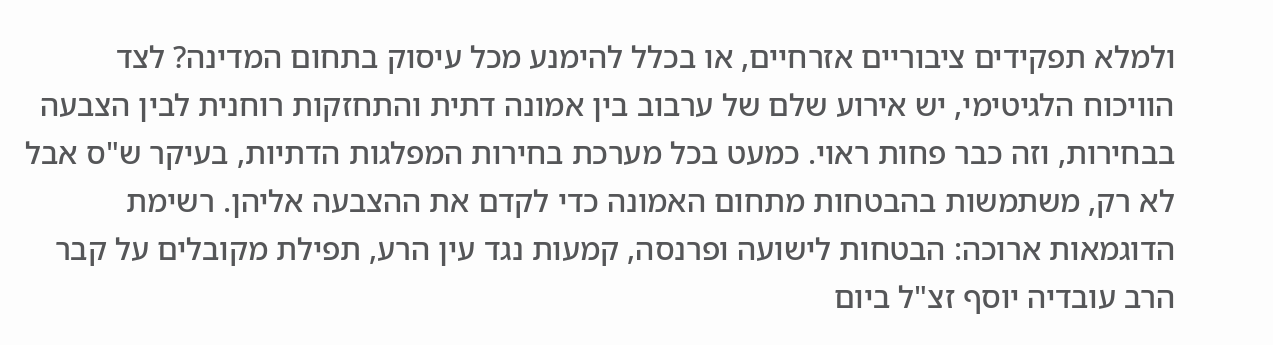ולמלא תפקידים ציבוריים אזרחיים, או בכלל להימנע מכל עיסוק בתחום המדינה? לצד הוויכוח הלגיטימי, יש אירוע שלם של ערבוב בין אמונה דתית והתחזקות רוחנית לבין הצבעה בבחירות, וזה כבר פחות ראוי. כמעט בכל מערכת בחירות המפלגות הדתיות, בעיקר ש"ס אבל לא רק, משתמשות בהבטחות מתחום האמונה כדי לקדם את ההצבעה אליהן. רשימת הדוגמאות ארוכה: הבטחות לישועה ופרנסה, קמעות נגד עין הרע, תפילת מקובלים על קבר הרב עובדיה יוסף זצ"ל ביום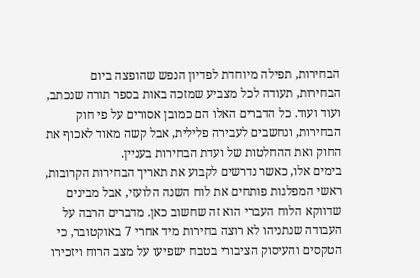הבחירות, תפילה מיוחדת לפדיון הנפש שהופצה ביום הבחירות, תעודה לכל מצביע שמזכה באות בספר תורה שנכתב, ועוד ועוד. כל הדברים האלו הם כמובן אסורים על פי חוק הבחירות, ונחשבים לעבירה פלילית, אבל קשה מאוד לאכוף את החוק ואת ההחלטות של ועדת הבחירות בעניין.
בימים אלו, כאשר נדרשים לקבוע את תאריך הבחירות הקרובות, ראשי המפלגות פותחים את לוח השנה הלועזי, אבל מבינים שדווקא הלוח העברי הוא זה שחשוב כאן. מדברים הרבה על העבודה שנתניהו לא רוצה בחירות מיד אחרי 7 באוקטובר, כי הטקסים והעיסוק הציבורי בטבח ישפיעו על מצב הרוח ויזכירו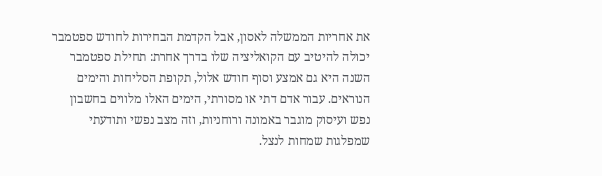את אחריות הממשלה לאסון, אבל הקדמת הבחירות לחודש ספטמבר יכולה להיטיב עם הקואליציה שלו בדרך אחרת: תחילת ספטמבר השנה היא גם אמצע וסוף חודש אלול, תקופת הסליחות והימים הנוראים. עבור אדם דתי או מסורתי, הימים האלו מלווים בחשבון נפש ועיסוק מוגבר באמונה ורוחניות, וזה מצב נפשי ותודעתי שמפלגות שמחות לנצל.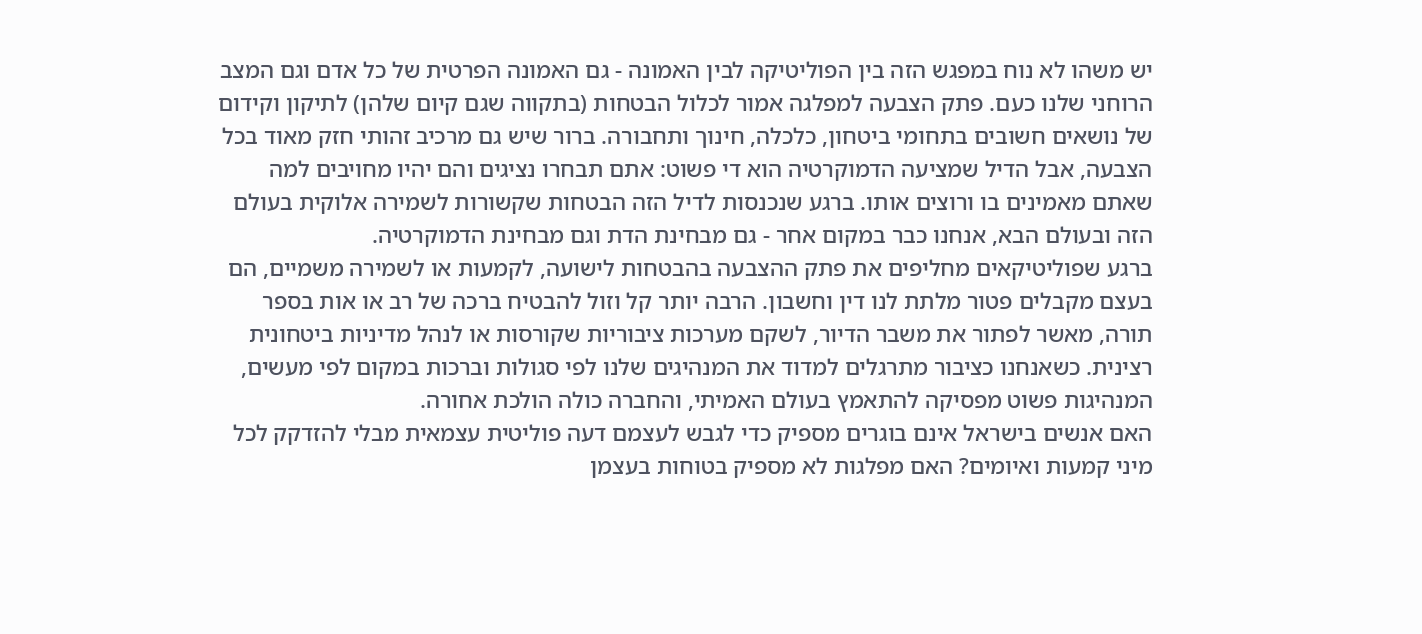יש משהו לא נוח במפגש הזה בין הפוליטיקה לבין האמונה - גם האמונה הפרטית של כל אדם וגם המצב הרוחני שלנו כעם. פתק הצבעה למפלגה אמור לכלול הבטחות (בתקווה שגם קיום שלהן) לתיקון וקידום של נושאים חשובים בתחומי ביטחון, כלכלה, חינוך ותחבורה. ברור שיש גם מרכיב זהותי חזק מאוד בכל הצבעה, אבל הדיל שמציעה הדמוקרטיה הוא די פשוט: אתם תבחרו נציגים והם יהיו מחויבים למה שאתם מאמינים בו ורוצים אותו. ברגע שנכנסות לדיל הזה הבטחות שקשורות לשמירה אלוקית בעולם הזה ובעולם הבא, אנחנו כבר במקום אחר - גם מבחינת הדת וגם מבחינת הדמוקרטיה.
ברגע שפוליטיקאים מחליפים את פתק ההצבעה בהבטחות לישועה, לקמעות או לשמירה משמיים, הם בעצם מקבלים פטור מלתת לנו דין וחשבון. הרבה יותר קל וזול להבטיח ברכה של רב או אות בספר תורה, מאשר לפתור את משבר הדיור, לשקם מערכות ציבוריות שקורסות או לנהל מדיניות ביטחונית רצינית. כשאנחנו כציבור מתרגלים למדוד את המנהיגים שלנו לפי סגולות וברכות במקום לפי מעשים, המנהיגות פשוט מפסיקה להתאמץ בעולם האמיתי, והחברה כולה הולכת אחורה.
האם אנשים בישראל אינם בוגרים מספיק כדי לגבש לעצמם דעה פוליטית עצמאית מבלי להזדקק לכל מיני קמעות ואיומים? האם מפלגות לא מספיק בטוחות בעצמן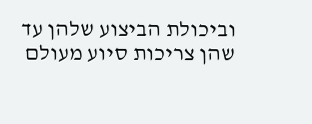וביכולת הביצוע שלהן עד שהן צריכות סיוע מעולם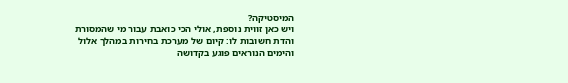המיסטיקה?
ויש כאן זווית נוספת, אולי הכי כואבת עבור מי שהמסורת והדת חשובות לו: קיום של מערכת בחירות במהלך אלול והימים הנוראים פוגע בקדושה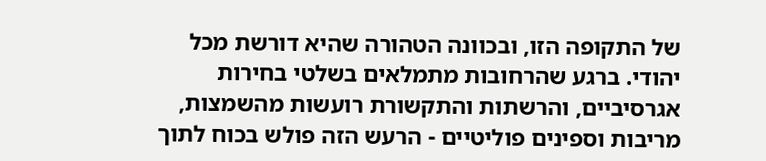של התקופה הזו, ובכוונה הטהורה שהיא דורשת מכל יהודי. ברגע שהרחובות מתמלאים בשלטי בחירות אגרסיביים, והרשתות והתקשורת רועשות מהשמצות, מריבות וספינים פוליטיים - הרעש הזה פולש בכוח לתוך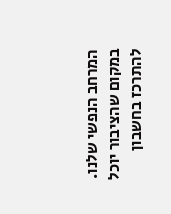המרחב הנפשי שלנו. במקום שהציבור יוכל להתרכז בחשבון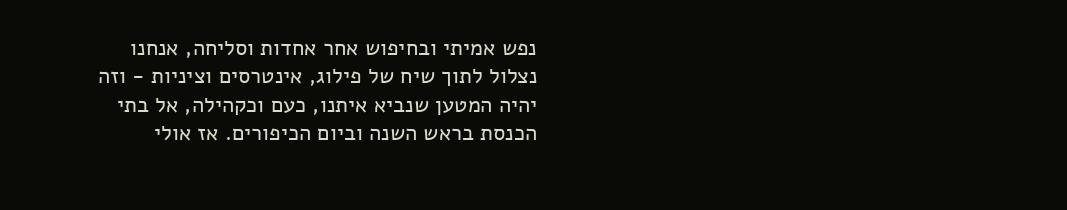נפש אמיתי ובחיפוש אחר אחדות וסליחה, אנחנו נצלול לתוך שיח של פילוג, אינטרסים וציניות - וזה יהיה המטען שנביא איתנו, כעם וכקהילה, אל בתי הכנסת בראש השנה וביום הכיפורים. אז אולי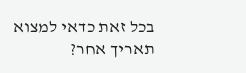בכל זאת כדאי למצוא תאריך אחר?